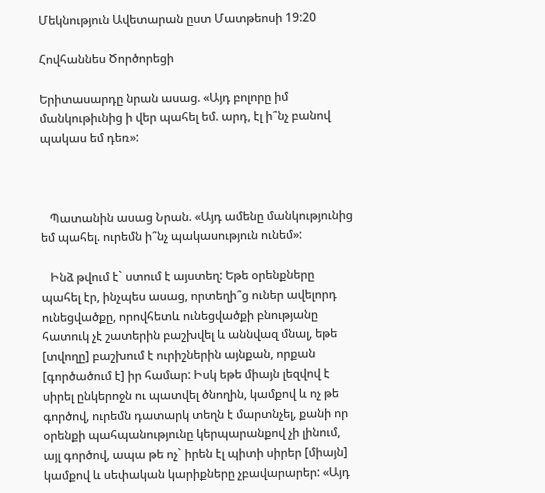Մեկնություն Ավետարան ըստ Մատթեոսի 19:20

Հովհաննես Ծործորեցի

Երիտասարդը նրան ասաց. «Այդ բոլորը իմ մանկութիւնից ի վեր պահել եմ. արդ, էլ ի՞նչ բանով պակաս եմ դեռ»:



   Պատանին ասաց Նրան. «Այդ ամենը մանկությունից եմ պահել. ուրեմն ի՞նչ պակասություն ունեմ»:

   Ինձ թվում է` ստում է այստեղ: Եթե օրենքները պահել էր, ինչպես ասաց, որտեղի՞ց ուներ ավելորդ ունեցվածքը, որովհետև ունեցվածքի բնությանը հատուկ չէ շատերին բաշխվել և աննվազ մնալ, եթե [տվողը] բաշխում է ուրիշներին այնքան, որքան [գործածում է] իր համար: Իսկ եթե միայն լեզվով է սիրել ընկերոջն ու պատվել ծնողին, կամքով և ոչ թե գործով, ուրեմն դատարկ տեղն է մարտնչել, քանի որ օրենքի պահպանությունը կերպարանքով չի լինում, այլ գործով, ապա թե ոչ` իրեն էլ պիտի սիրեր [միայն] կամքով և սեփական կարիքները չբավարարեր: «Այդ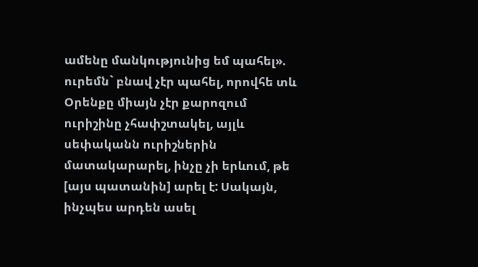ամենը մանկությունից եմ պահել». ուրեմն` բնավ չէր պահել, որովհե տև Օրենքը միայն չէր քարոզում ուրիշինը չհափշտակել, այլև սեփականն ուրիշներին մատակարարել, ինչը չի երևում, թե [այս պատանին] արել է: Սակայն, ինչպես արդեն ասել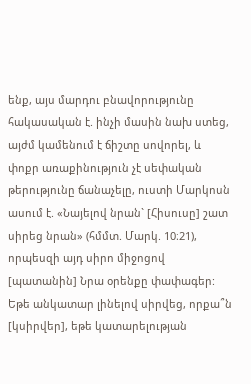ենք, այս մարդու բնավորությունը հակասական է. ինչի մասին նախ ստեց, այժմ կամենում է ճիշտը սովորել, և փոքր առաքինություն չէ սեփական թերությունը ճանաչելը, ուստի Մարկոսն ասում է. «Նայելով նրան` [Հիսուսը] շատ սիրեց նրան» (հմմտ. Մարկ. 10։21), որպեսզի այդ սիրո միջոցով [պատանին] Նրա օրենքը փափագեր: Եթե անկատար լինելով սիրվեց, որքա՞ն [կսիրվեր], եթե կատարելության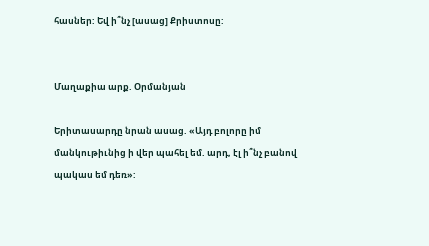հասներ: Եվ ի՞նչ [ասաց] Քրիստոսը:


Մաղաքիա արք. Օրմանյան

Երիտասարդը նրան ասաց. «Այդ բոլորը իմ մանկութիւնից ի վեր պահել եմ. արդ, էլ ի՞նչ բանով պակաս եմ դեռ»: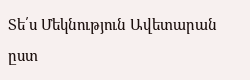Տե՛ս Մեկնություն Ավետարան ըստ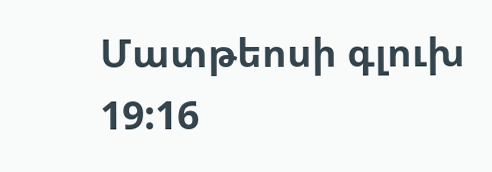Մատթեոսի գլուխ 19:16